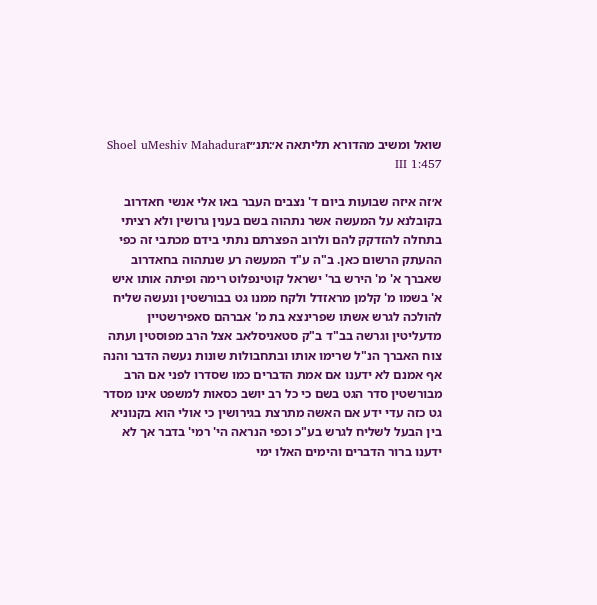שואל ומשיב מהדורא תליתאה א׳:תנ״זShoel uMeshiv Mahadura III 1:457

א׳זה איזה שבועות ביום ד' נצבים העבר באו אלי אנשי חאדרוב בקובלנא על המעשה אשר נתהוה בשם בענין גרושין ולא רציתי בתחלה להזדקק להם ולרוב הפצרתם נתתי בידם מכתבי זה כפי ההעתק הרשום כאן. ב"ה ע"ד המעשה רע שנתהוה בחאדרוב שאברך א' מ' הירש בר' ישראל קוטינפלוט רימה ופיתה אותו איש א' בשמו מ' קלמן מראזדל ולקח ממנו גט בבורשטין ונעשה שליח להולכה לגרש אשתו שפרינצא בת מ' אברהם סאפירשטיין מדעליטין וגרשה בב"ד ב"ק סטאניסלאב אצל הרב מפוסטין ועתה צוח האברך הנ"ל שרימו אותו ובתחבולות שונות נעשה הדבר והנה אף אמנם לא ידענו אם אמת הדברים כמו שסדרו לפני אם הרב מבורשטין סדר הגט בשם כי כל רב יושב כסאות למשפט אינו מסדר גט כזה עדי ידע אם האשה מתרצת בגירושין כי אולי הוא בקנוניא בין הבעל לשליח לגרש בע"כ וכפי הנראה הי' רמי' בדבר אך לא ידענו ברור הדברים והימים האלו ימי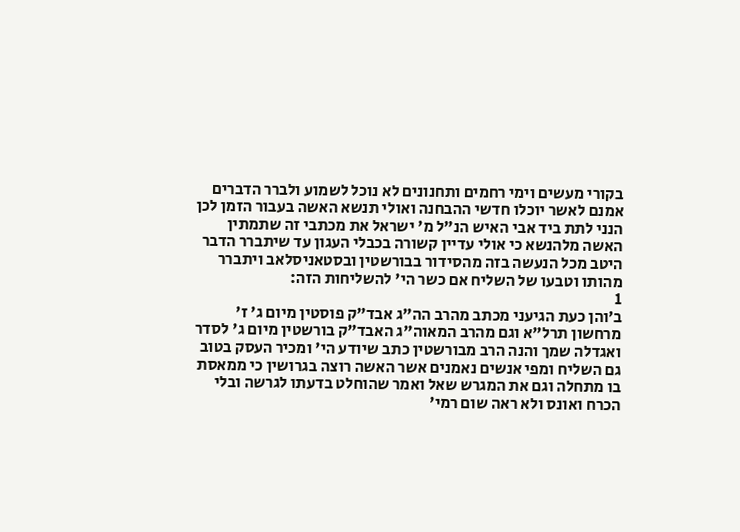בקורי מעשים וימי רחמים ותחנונים לא נוכל לשמוע ולברר הדברים אמנם לאשר יוכלו חדשי ההבחנה ואולי תנשא האשה בעבור הזמן לכן הנני לתת ביד אבי האיש הנ"ל מ' ישראל את מכתבי זה שתמתין האשה מלהנשא כי אולי עדיין קשורה בכבלי העגון עד שיתברר הדבר היטב מכל הנעשה בזה מהסידור בבורשטין ובסטאניסלאב ויתברר מהותו וטבעו של השליח אם כשר הי' להשליחות הזה:
1
ב׳והן כעת הגיעני מכתב מהרב הה"ג אבד"ק פוסטין מיום ג' ז' מרחשון תרל"א וגם מהרב המאוה"ג האבד"ק בורשטין מיום ג' לסדר ואגדלה שמך והנה הרב מבורשטין כתב שיודע הי' ומכיר העסק בטוב גם השליח ומפי אנשים נאמנים אשר האשה רוצה בגרושין כי ממאסת בו מתחלה וגם את המגרש שאל ואמר שהוחלט בדעתו לגרשה ובלי הכרח ואונס ולא ראה שום רמי'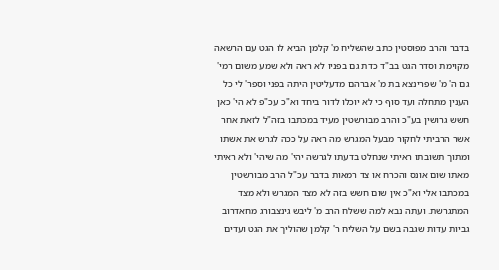בדבר והרב מפוסטין כתב שהשליח מ' קלמן הביא לו הגט עם הרשאה מקוימת וסדר הגט בב"ד כדת גם בפניו לא ראה ולא שמע משום רמי' גם ה' מ' שפרינצא בת מ' אברהם מדעליטין היתה בפני וספר' לי כל הענין מתחלה ועד סוף כי לא יוכלו לדור ביחד וא"כ עכ"פ לא הי' כאן חשש גרושין בע"כ והרב מבורשטין מעיד במכתבו בזה"ל לזאת אחר אשר הרביתי לחקור מבעל המגרש מה ראה על ככה לגרש את אשתו ומתוך תשובתו ראיתי שנחלט בדעתו לגרשה יהי' מה שיהי' ולא ראיתי מאתו שום אונס והכרח או צד רמאות בדבר עכ"ל הרב מבורשטין במכתבו אלי וא"כ אין שום חשש בזה לא מצד המגרש ולא מצד המתגרשת. ועתה נבא למה ששלח הרב מ' ליבש גינצבורג מחאדרוב גביות עדות שגבה בשם על השליח ר' קלמן שהוליך את הגט ועדים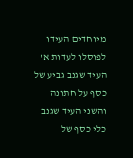מיוחדים העידו לפוסלו לעדות א' העיד שגנב גביע של כסף על חתונה והשני העיד שגנב כלי כסף של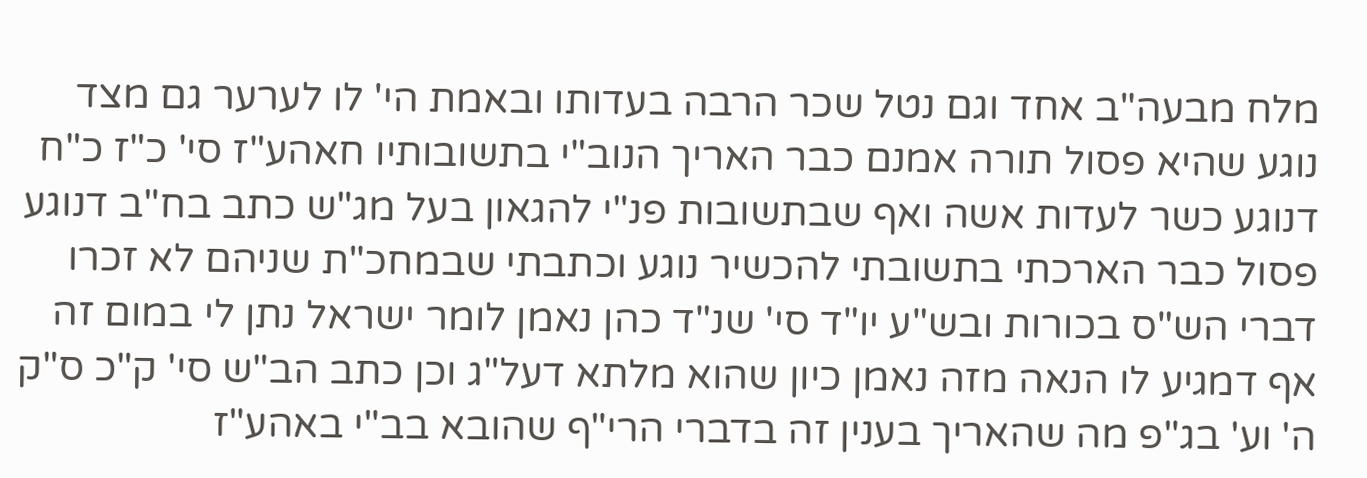מלח מבעה"ב אחד וגם נטל שכר הרבה בעדותו ובאמת הי' לו לערער גם מצד נוגע שהיא פסול תורה אמנם כבר האריך הנוב"י בתשובותיו חאהע"ז סי' כ"ז כ"ח דנוגע כשר לעדות אשה ואף שבתשובות פנ"י להגאון בעל מג"ש כתב בח"ב דנוגע פסול כבר הארכתי בתשובתי להכשיר נוגע וכתבתי שבמחכ"ת שניהם לא זכרו דברי הש"ס בכורות ובש"ע יו"ד סי' שנ"ד כהן נאמן לומר ישראל נתן לי במום זה אף דמגיע לו הנאה מזה נאמן כיון שהוא מלתא דעל"ג וכן כתב הב"ש סי' ק"כ ס"ק ה' וע' בג"פ מה שהאריך בענין זה בדברי הרי"ף שהובא בב"י באהע"ז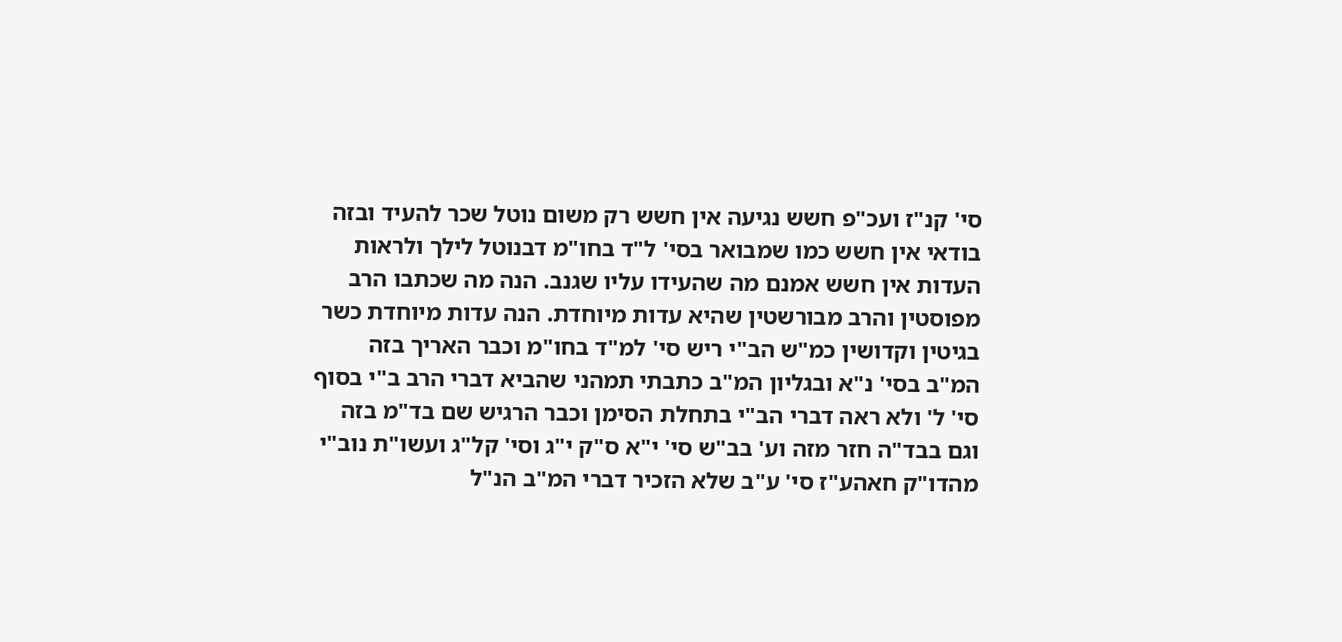סי' קנ"ז ועכ"פ חשש נגיעה אין חשש רק משום נוטל שכר להעיד ובזה בודאי אין חשש כמו שמבואר בסי' ל"ד בחו"מ דבנוטל לילך ולראות העדות אין חשש אמנם מה שהעידו עליו שגנב. הנה מה שכתבו הרב מפוסטין והרב מבורשטין שהיא עדות מיוחדת. הנה עדות מיוחדת כשר בגיטין וקדושין כמ"ש הב"י ריש סי' למ"ד בחו"מ וכבר האריך בזה המ"ב בסי' נ"א ובגליון המ"ב כתבתי תמהני שהביא דברי הרב ב"י בסוף סי' ל' ולא ראה דברי הב"י בתחלת הסימן וכבר הרגיש שם בד"מ בזה וגם בבד"ה חזר מזה וע' בב"ש סי' י"א ס"ק י"ג וסי' קל"ג ועשו"ת נוב"י מהדו"ק חאהע"ז סי' ע"ב שלא הזכיר דברי המ"ב הנ"ל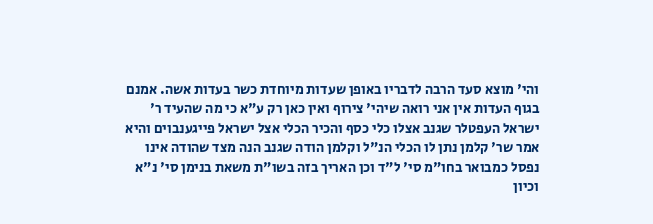והי' מוצא סעד הרבה לדבריו באופן שעדות מיוחדת כשר בעדות אשה. אמנם בגוף העדות אין אני רואה שיהי' צירוף ואין כאן רק ע"א כי מה שהעיד ר' ישראל העפטלר שגנב אצלו כלי כסף והכיר הכלי אצל ישראל פייגענבוים והיא אמר שר' קלמן נתן לו הכלי הנ"ל וקלמן הודה שגנב הנה מצד שהודה אינו נפסל כמבואר בחו"מ סי' ל"ד וכן האריך בזה בשו"ת משאת בנימן סי' נ"א וכיון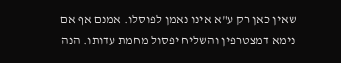שאין כאן רק ע"א אינו נאמן לפוסלו. אמנם אף אם נימא דמצטרפין והשליח יפסול מחמת עדותו. הנה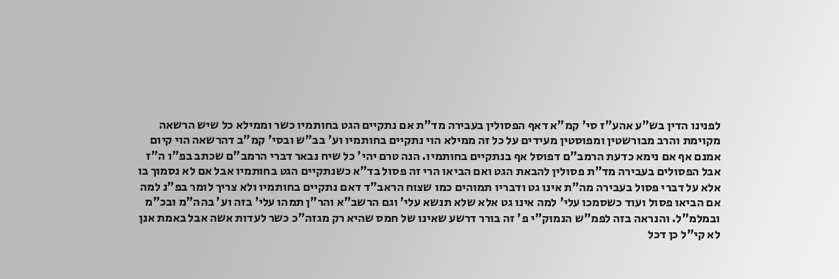לפנינו הדין בש"ע אהע"ז סי' קמ"א דאף הפסולין בעבירה מד"ת אם נתקיים הגט בחותמיו כשר וממילא כל שיש הרשאה מקוימת והרב מבורשטין ומפוסטין מעידים על כל זה ממילא הוי נתקיים בחותמיו וע' בב"ש ובסי' קמ"ב דהרשאה הוי קיום אמנם אף אם נימא כדעת הרמב"ם דפוסל אף בנתקיים בחותמיו. הנה טרם יהי' כל שיח נבאר דברי הרמב"ם שכתב בפ"ו ה"ז אבל הפסולים בעבירה מד"ת פסולין להבאת הגט ואם הביאו הרי זה פסול בד"א כשנתקיים הגט בחותמיו אבל אם לא נסמוך בו אלא על דברי פסול בעבירה מה"ת אינו גט ודבריו תמוהים כמו שצוח הראב"ד דאם נתקיים בחותמיו ולא צריך לומר בפ"נ למה אם הביאו פסול ועוד כשסמכו עלי' למה אינו גט אלא שלא תנשא עלי' וגם הרשב"א והר"ן תמהו עלי' בזה וע' בהה"מ ובכ"מ ובמלמ"ל. והנראה בזה לפמ"ש הנמוק"י פ' זה בורר דרשע שאינו של חמס שהיא רק מגזה"כ כשר לעדות אשה אבל באמת אנן לא קי"ל כן דכל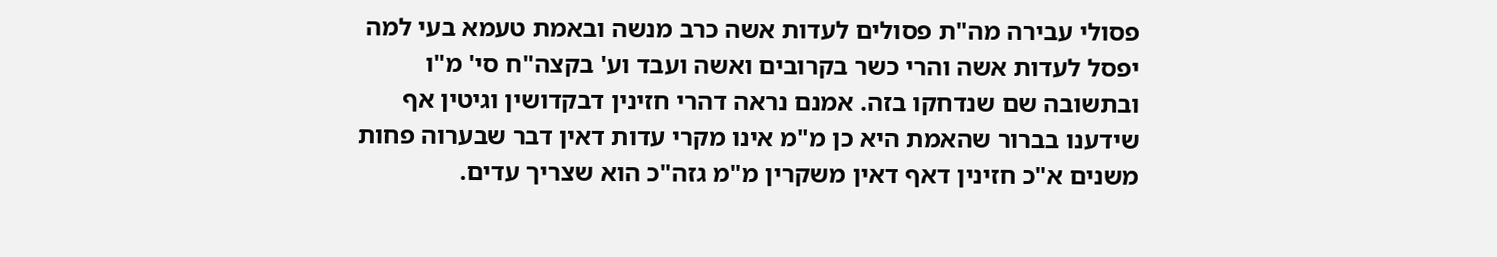פסולי עבירה מה"ת פסולים לעדות אשה כרב מנשה ובאמת טעמא בעי למה יפסל לעדות אשה והרי כשר בקרובים ואשה ועבד וע' בקצה"ח סי' מ"ו ובתשובה שם שנדחקו בזה. אמנם נראה דהרי חזינין דבקדושין וגיטין אף שידענו בברור שהאמת היא כן מ"מ אינו מקרי עדות דאין דבר שבערוה פחות משנים א"כ חזינין דאף דאין משקרין מ"מ גזה"כ הוא שצריך עדים.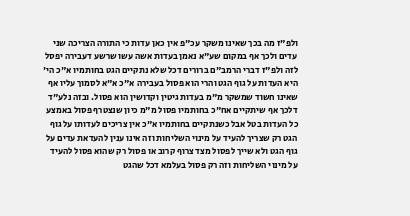ולפ"ז מה בכך שאינו משקר עכ"פ אין כאן עדות כי התורה הצריכה שני עדים ולכך אף במקום שע"א נאמן בעדות אשה עשו שרשע דעבירה יפסל לזה ולפ"ז דברי הרמב"ם ברורים דכל שלא נתקיים הגט בחותמיו א"כ הי' היא העדות על גוף הגט והרי הוא פסול בעבירה א"כ א"א לסמוך עליו אף שאינו חשוד שמשקר מ"מ בעדות גיטין וקדושין הוא פסול. ובזה נלע"ד דלכך אף שיתקיים אח"כ בחותמיו פסול מ"מ כיון שנצטרף פסול באמצע כל העדות בטל אבל כשנתקיים בחותמיו א"כ אין צריכים לעדותו על גוף הגט רק שצריך להעיד על מינוי השליחות וזה אינו ענין להעדאת עדים על גוף הגט ולא שייך לפסול מצד צרוף קרוב או פסול רק שהוא פסול להעיד על מינוי השליחות וזה רק פסול בעלמא דכל שהגט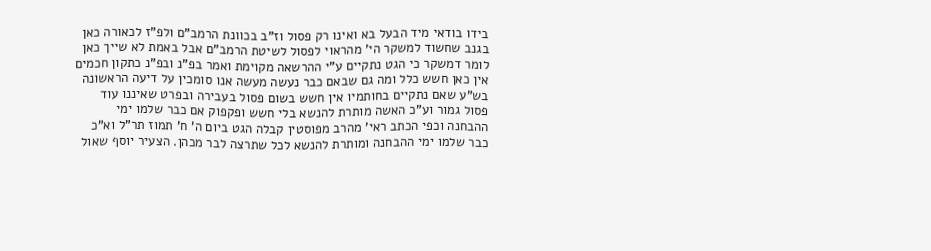בידו בודאי מיד הבעל בא ואינו רק פסול וז"ב בכוונת הרמב"ם ולפ"ז לכאורה כאן בגנב שחשוד למשקר הי' מהראוי לפסול לשיטת הרמב"ם אבל באמת לא שייך כאן לומר דמשקר כי הגט נתקיים ע"י ההרשאה מקוימת ואמר בפ"נ ובפ"נ כתקון חכמים אין כאן חשש כלל ומה גם שבאם כבר נעשה מעשה אנו סומכין על דיעה הראשונה בש"ע שאם נתקיים בחותמיו אין חשש בשום פסול בעבירה ובפרט שאיננו עוד פסול גמור וע"כ האשה מותרת להנשא בלי חשש ופקפוק אם כבר שלמו ימי ההבחנה וכפי הכתב ראי' מהרב מפוסטין קבלה הגט ביום ה' ח' תמוז תר"ל וא"כ כבר שלמו ימי ההבחנה ומותרת להנשא לכל שתרצה לבר מכהן. הצעיר יוסף שאול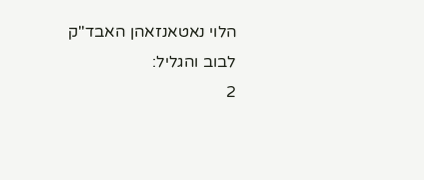הלוי נאטאנזאהן האבד"ק לבוב והגליל:
2